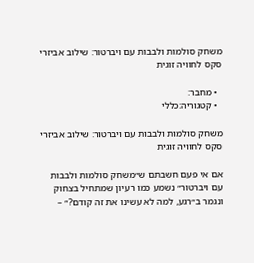משחק סולמות ולבבות עם ויברטור: שילוב אביזרי סקס לחוויה זוגית

  • מחבר:
  • קטגוריה:כללי

משחק סולמות ולבבות עם ויברטור: שילוב אביזרי סקס לחוויה זוגית

אם אי פעם חשבתם ש״משחק סולמות ולבבות עם ויברטור״ נשמע כמו רעיון שמתחיל בצחוק ונגמר ב״רגע, למה לא עשינו את זה קודם?״ –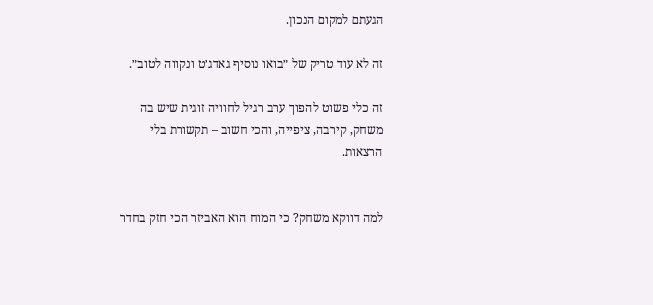הגעתם למקום הנכון.

זה לא עוד טריק של ״בואו נוסיף גאדג׳ט ונקווה לטוב״.

זה כלי פשוט להפוך ערב רגיל לחוויה זוגית שיש בה משחק, קירבה, ציפייה, והכי חשוב – תקשורת בלי הרצאות.


למה דווקא משחק? כי המוח הוא האביזר הכי חזק בחדר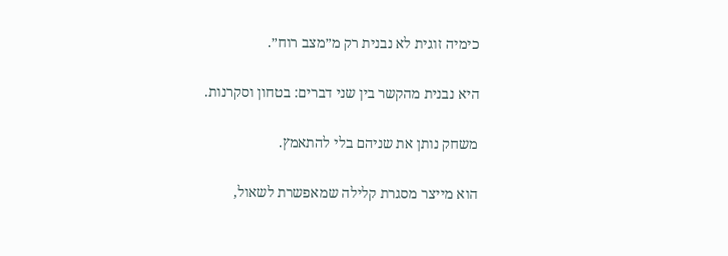כימיה זוגית לא נבנית רק מ״מצב רוח״.

היא נבנית מהקשר בין שני דברים: בטחון וסקרנות.

משחק נותן את שניהם בלי להתאמץ.

הוא מייצר מסגרת קלילה שמאפשרת לשאול,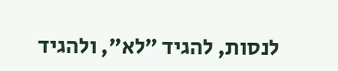לנסות, להגיד ״לא״, ולהגיד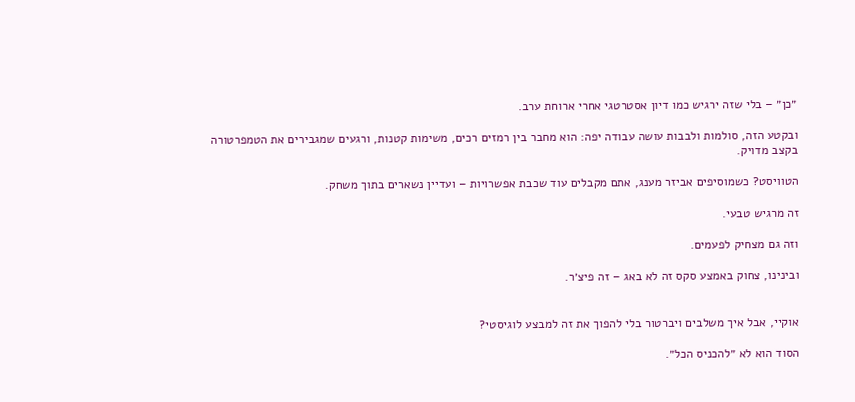״כן״ – בלי שזה ירגיש כמו דיון אסטרטגי אחרי ארוחת ערב.

ובקטע הזה, סולמות ולבבות עושה עבודה יפה: הוא מחבר בין רמזים רכים, משימות קטנות, ורגעים שמגבירים את הטמפרטורה בקצב מדויק.

הטוויסט? כשמוסיפים אביזר מענג, אתם מקבלים עוד שכבת אפשרויות – ועדיין נשארים בתוך משחק.

זה מרגיש טבעי.

וזה גם מצחיק לפעמים.

ובינינו, צחוק באמצע סקס זה לא באג – זה פיצ׳ר.


אוקיי, אבל איך משלבים ויברטור בלי להפוך את זה למבצע לוגיסטי?

הסוד הוא לא ״להכניס הכל״.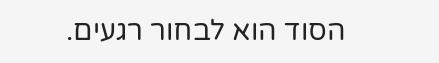הסוד הוא לבחור רגעים.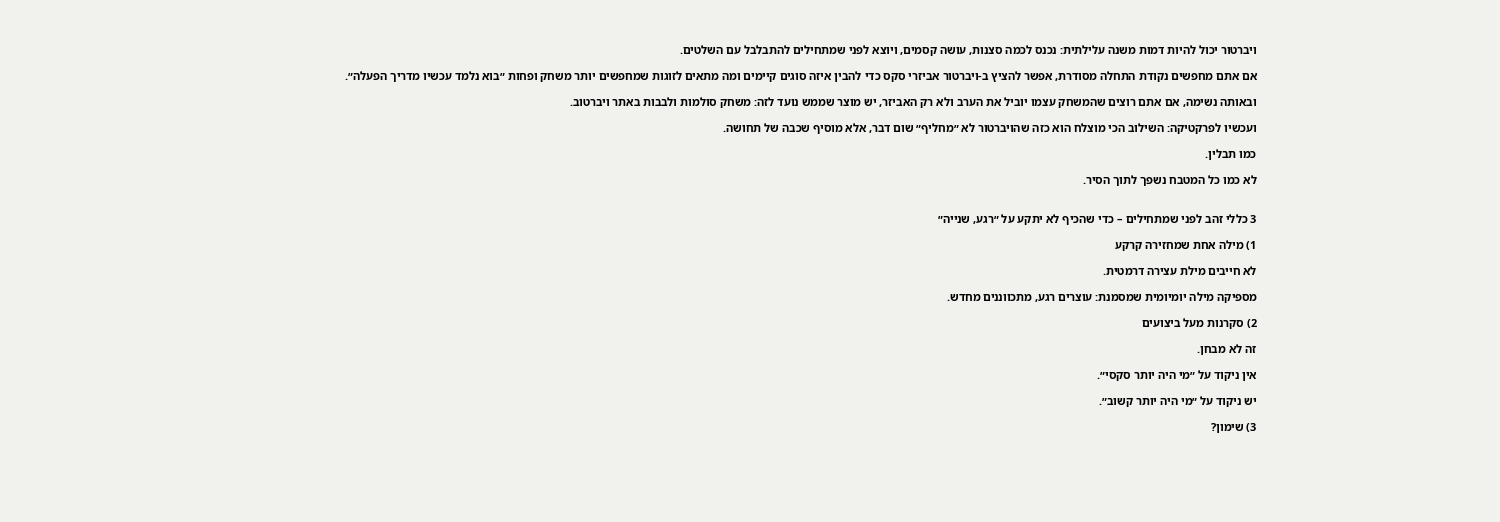ויברטור יכול להיות דמות משנה עלילתית: נכנס לכמה סצנות, עושה קסמים, ויוצא לפני שמתחילים להתבלבל עם השלטים.

אם אתם מחפשים נקודת התחלה מסודרת, אפשר להציץ ב-ויברטור אביזרי סקס כדי להבין איזה סוגים קיימים ומה מתאים לזוגות שמחפשים יותר משחק ופחות ״בוא נלמד עכשיו מדריך הפעלה״.

ובאותה נשימה, אם אתם רוצים שהמשחק עצמו יוביל את הערב ולא רק האביזר, יש מוצר שממש נועד לזה: משחק סולמות ולבבות באתר ויברטוב.

ועכשיו לפרקטיקה: השילוב הכי מוצלח הוא כזה שהויברטור לא ״מחליף״ שום דבר, אלא מוסיף שכבה של תחושה.

כמו תבלין.

לא כמו כל המטבח נשפך לתוך הסיר.


3 כללי זהב לפני שמתחילים – כדי שהכיף לא יתקע על ״רגע, שנייה״

1) מילה אחת שמחזירה קרקע

לא חייבים מילת עצירה דרמטית.

מספיקה מילה יומיומית שמסמנת: עוצרים רגע, מתכווננים מחדש.

2) סקרנות מעל ביצועים

זה לא מבחן.

אין ניקוד על ״מי היה יותר סקסי״.

יש ניקוד על ״מי היה יותר קשוב״.

3) שימון?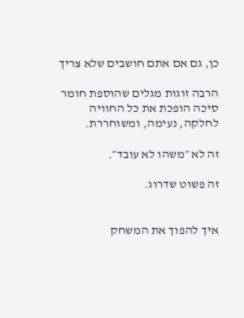כן, גם אם אתם חושבים שלא צריך

הרבה זוגות מגלים שהוספת חומר סיכה הופכת את כל החוויה לחלקה, נעימה, ומשוחררת.

זה לא ״משהו לא עובד״.

זה פשוט שדרוג.


איך להפוך את המשחק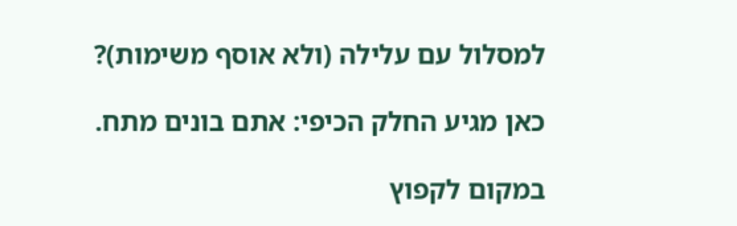למסלול עם עלילה (ולא אוסף משימות)?

כאן מגיע החלק הכיפי: אתם בונים מתח.

במקום לקפוץ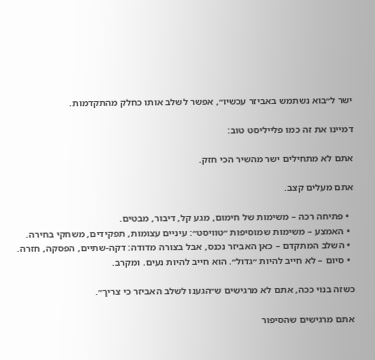ישר ל״בוא נשתמש באביזר עכשיו״, אפשר לשלב אותו כחלק מהתקדמות.

דמיינו את זה כמו פלייליסט טוב:

אתם לא מתחילים ישר מהשיר הכי חזק.

אתם מעלים קצב.

  • פתיחה רכה – משימות של חימום, מגע קל, דיבור, מבטים.
  • האמצע – משימות שמוסיפות ״טוויסט״: עיניים עצומות, תפקידים, משחקי בחירה.
  • השלב המתקדם – כאן האביזר נכנס, אבל בצורה מדודה: דקה-שתיים, הפסקה, חזרה.
  • סיום – לא חייב להיות ״גדול״. הוא חייב להיות נעים. ומקרב.

כשזה בנוי ככה, אתם לא מרגישים ש״הגענו לשלב האביזר כי צריך״.

אתם מרגישים שהסיפור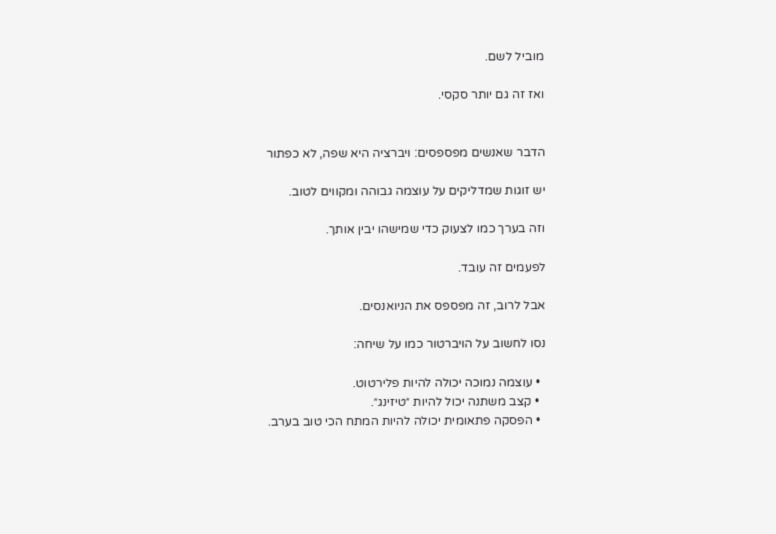מוביל לשם.

ואז זה גם יותר סקסי.


הדבר שאנשים מפספסים: ויברציה היא שפה, לא כפתור

יש זוגות שמדליקים על עוצמה גבוהה ומקווים לטוב.

וזה בערך כמו לצעוק כדי שמישהו יבין אותך.

לפעמים זה עובד.

אבל לרוב, זה מפספס את הניואנסים.

נסו לחשוב על הויברטור כמו על שיחה:

  • עוצמה נמוכה יכולה להיות פלירטוט.
  • קצב משתנה יכול להיות ״טיזינג״.
  • הפסקה פתאומית יכולה להיות המתח הכי טוב בערב.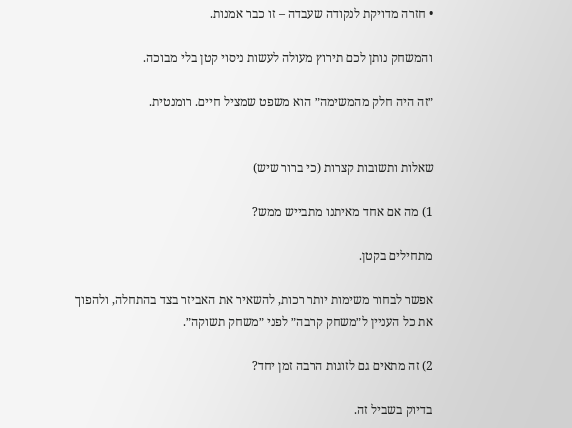• חזרה מדויקת לנקודה שעבדה – זו כבר אמנות.

והמשחק נותן לכם תירוץ מעולה לעשות ניסוי קטן בלי מבוכה.

״זה היה חלק מהמשימה״ הוא משפט שמציל חיים. רומנטית.


שאלות ותשובות קצרות (כי ברור שיש)

1) מה אם אחד מאיתנו מתבייש ממש?

מתחילים בקטן.

אפשר לבחור משימות יותר רכות, להשאיר את האביזר בצד בהתחלה, ולהפוך את כל העניין ל״משחק קרבה״ לפני ״משחק תשוקה״.

2) זה מתאים גם לזוגות הרבה זמן יחד?

בדיוק בשביל זה.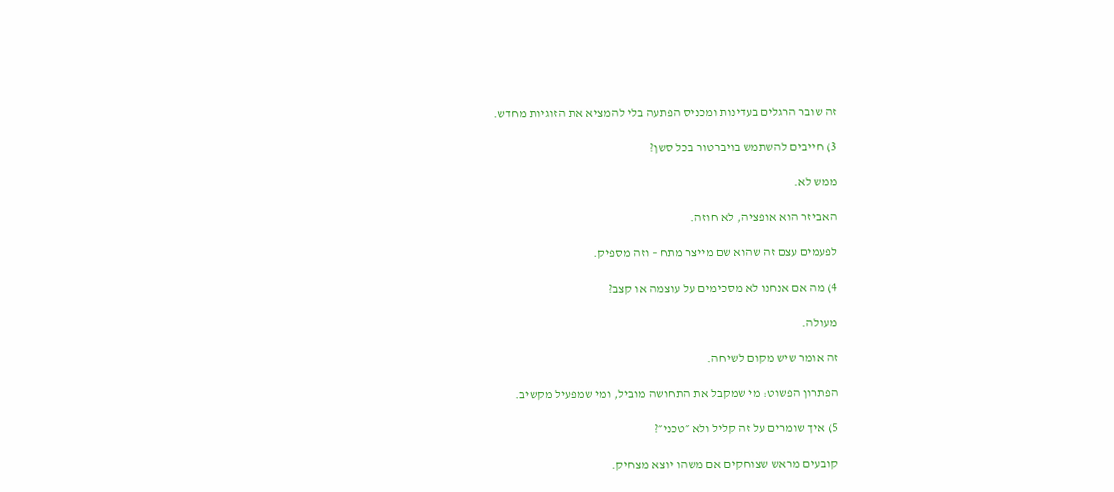זה שובר הרגלים בעדינות ומכניס הפתעה בלי להמציא את הזוגיות מחדש.

3) חייבים להשתמש בויברטור בכל סשן?

ממש לא.

האביזר הוא אופציה, לא חוזה.

לפעמים עצם זה שהוא שם מייצר מתח – וזה מספיק.

4) מה אם אנחנו לא מסכימים על עוצמה או קצב?

מעולה.

זה אומר שיש מקום לשיחה.

הפתרון הפשוט: מי שמקבל את התחושה מוביל, ומי שמפעיל מקשיב.

5) איך שומרים על זה קליל ולא ״טכני״?

קובעים מראש שצוחקים אם משהו יוצא מצחיק.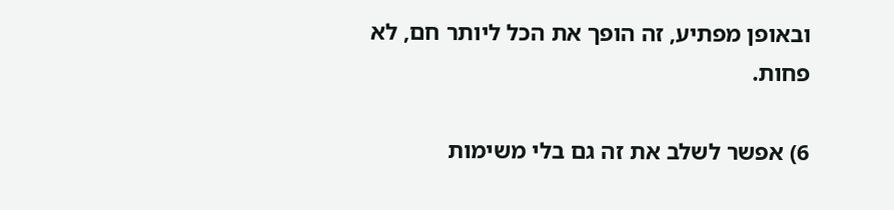ובאופן מפתיע, זה הופך את הכל ליותר חם, לא פחות.

6) אפשר לשלב את זה גם בלי משימות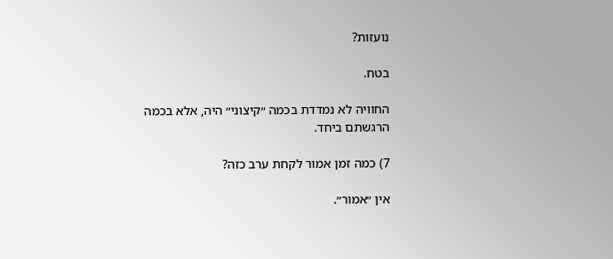נועזות?

בטח.

החוויה לא נמדדת בכמה ״קיצוני״ היה, אלא בכמה הרגשתם ביחד.

7) כמה זמן אמור לקחת ערב כזה?

אין ״אמור״.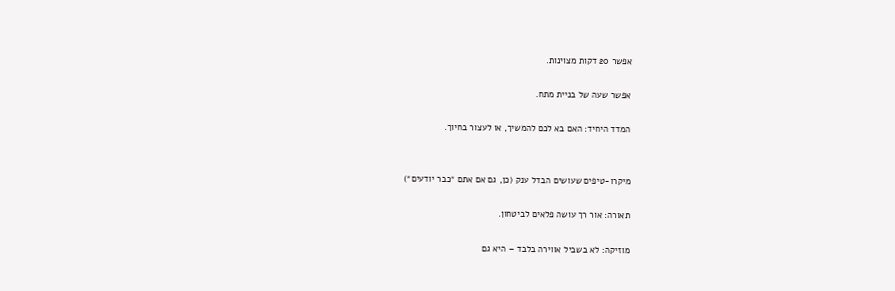אפשר 20 דקות מצוינות.

אפשר שעה של בניית מתח.

המדד היחיד: האם בא לכם להמשיך, או לעצור בחיוך.


מיקרו-טיפים שעושים הבדל ענק (כן, גם אם אתם ״כבר יודעים״)

תאורה: אור רך עושה פלאים לביטחון.

מוזיקה: לא בשביל אווירה בלבד – היא גם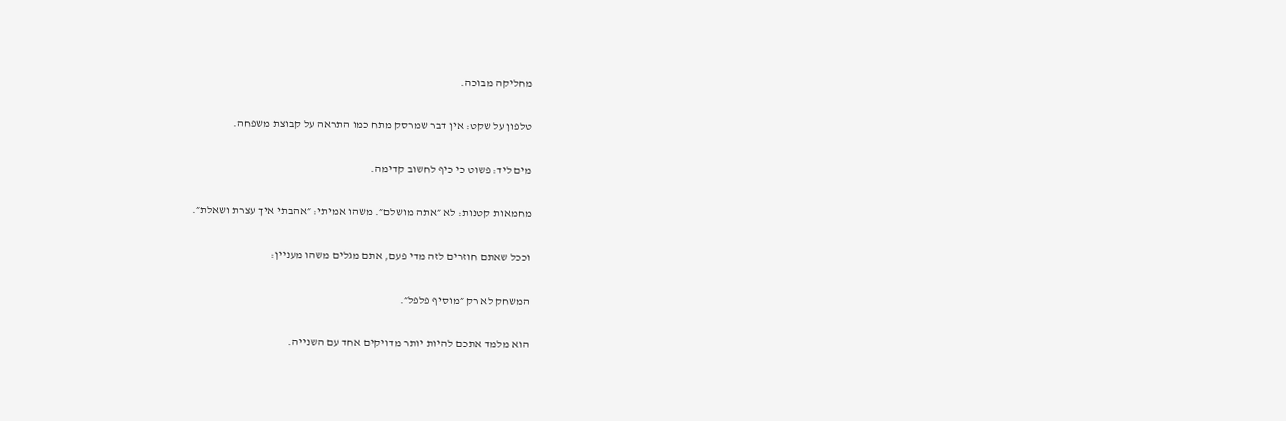מחליקה מבוכה.

טלפון על שקט: אין דבר שמרסק מתח כמו התראה על קבוצת משפחה.

מים ליד: פשוט כי כיף לחשוב קדימה.

מחמאות קטנות: לא ״אתה מושלם״. משהו אמיתי: ״אהבתי איך עצרת ושאלת״.

וככל שאתם חוזרים לזה מדי פעם, אתם מגלים משהו מעניין:

המשחק לא רק ״מוסיף פלפל״.

הוא מלמד אתכם להיות יותר מדויקים אחד עם השנייה.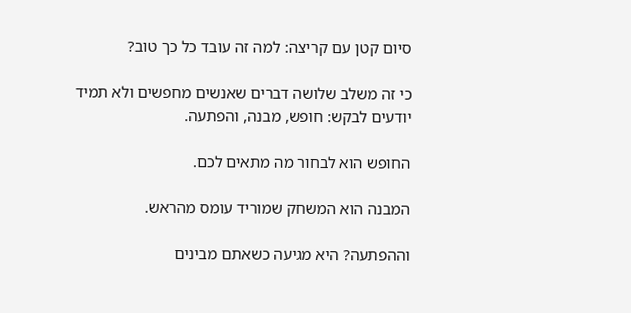סיום קטן עם קריצה: למה זה עובד כל כך טוב?

כי זה משלב שלושה דברים שאנשים מחפשים ולא תמיד יודעים לבקש: חופש, מבנה, והפתעה.

החופש הוא לבחור מה מתאים לכם.

המבנה הוא המשחק שמוריד עומס מהראש.

וההפתעה? היא מגיעה כשאתם מבינים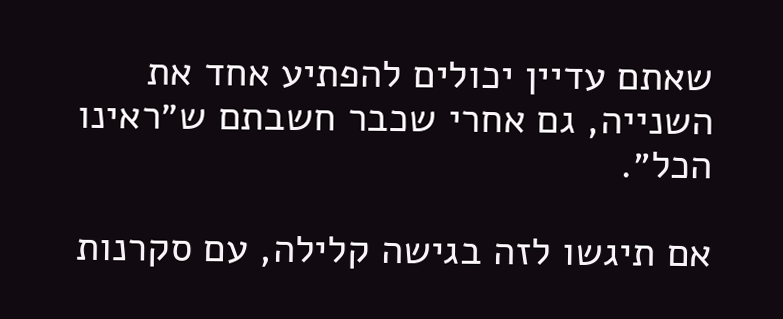שאתם עדיין יכולים להפתיע אחד את השנייה, גם אחרי שכבר חשבתם ש״ראינו הכל״.

אם תיגשו לזה בגישה קלילה, עם סקרנות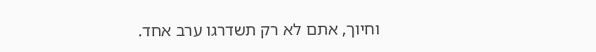וחיוך, אתם לא רק תשדרגו ערב אחד.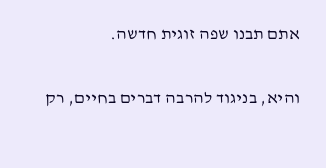אתם תבנו שפה זוגית חדשה.

והיא, בניגוד להרבה דברים בחיים, רק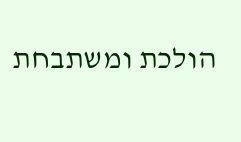הולכת ומשתבחת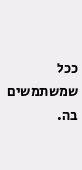ככל שמשתמשים בה.